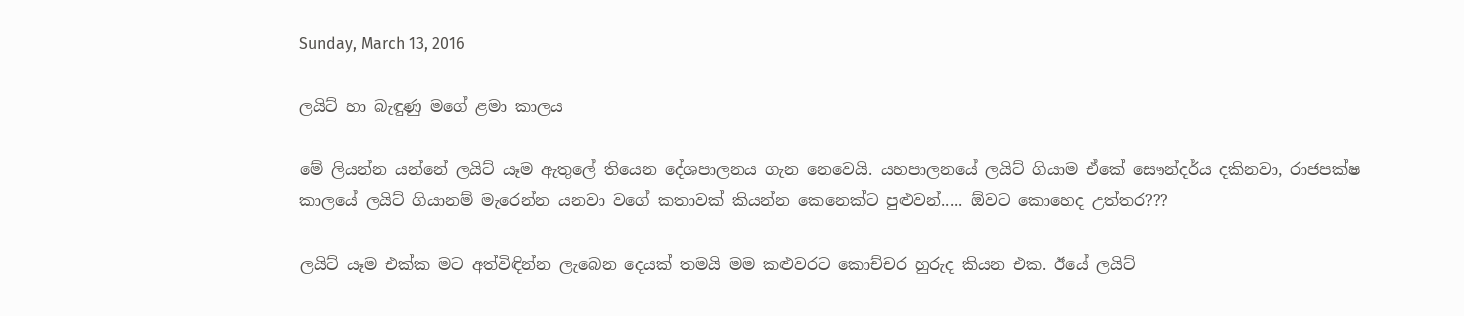Sunday, March 13, 2016

ලයිට් හා බැඳුණු මගේ ළමා කාලය

මේ ලියන්න යන්නේ ලයිට් යෑම ඇතුලේ තියෙන දේශපාලනය ගැන නෙවෙයි. යහපාලනයේ ලයිට් ගියාම ඒකේ සෞන්දර්ය දකිනවා, රාජපක්ෂ කාලයේ ලයිට් ගියානම් මැරෙන්න යනවා වගේ කතාවක් කියන්න කෙනෙක්ට පුළුවන්..... ඕවට කොහෙද උත්තර???

ලයිට් යෑම එක්ක මට අත්විඳින්න ලැබෙන දෙයක් තමයි මම කළුවරට කොච්චර හුරුද කියන එක. ඊයේ ලයිට්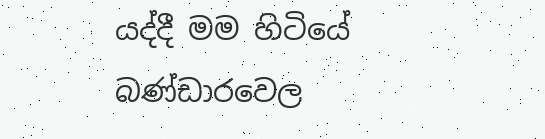යද්දී මම හිටියේ බණ්ඩාරවෙල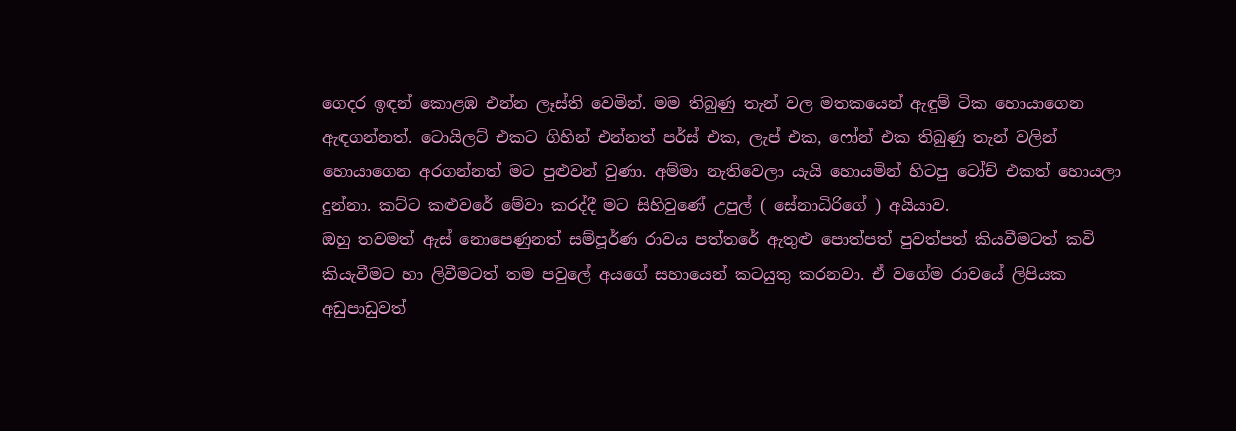ගෙදර ඉඳන් කොළඹ එන්න ලෑස්ති වෙමින්. මම තිබුණු තැන් වල මතකයෙන් ඇඳුම් ටික හොයාගෙන ඇඳගන්නත්. ටොයිලට් එකට ගිහින් එන්නත් පර්ස් එක, ලැප් එක, ෆෝන් එක තිබුණු තැන් වලින් හොයාගෙන අරගන්නත් මට පුළුවන් වුණා. අම්මා නැතිවෙලා යැයි හොයමින් හිටපු ටෝච් එකත් හොයලා දුන්නා. කට්ට කළුවරේ මේවා කරද්දී මට සිහිවුණේ උපුල් ( සේනාධිරිගේ ) අයියාව.
ඔහු තවමත් ඇස් නොපෙණුනත් සම්පූර්ණ රාවය පත්තරේ ඇතුළු පොත්පත් පුවත්පත් කියවීමටත් කවි කියැවීමට හා ලිවීමටත් තම පවුලේ අයගේ සහායෙන් කටයුතු කරනවා. ඒ වගේම රාවයේ ලිපියක අඩුපාඩුවත්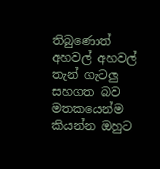තිබුණොත් අහවල් අහවල් තැන් ගැටලු සහගත බව මතකයෙන්ම කියන්න ඔහුට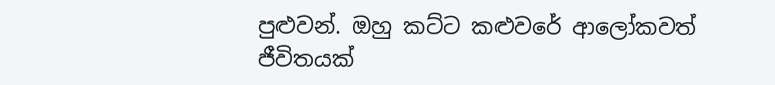පුළුවන්. ඔහු කට්ට කළුවරේ ආලෝකවත් ජීවිතයක්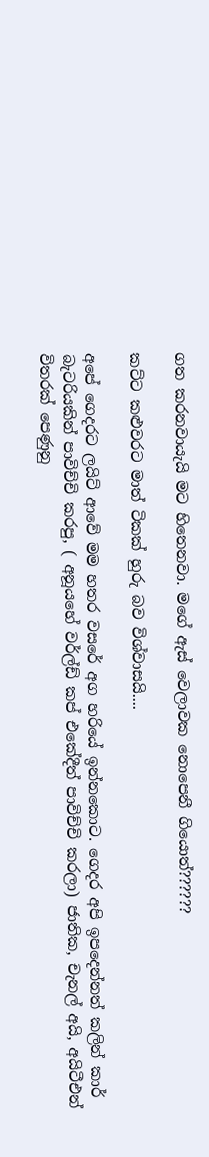ගත කරනවායැයි මට හිතෙනවා. මගේ ඇස් වෙලාවක නොපෙනී ගියොත්??????

කට්ට කළුවරට මාත් ටිකක් හුරු බව විශ්වාසයි....

අපේ ගෙදරට ලයිට් ආවේ මම හතර වසරේ අග හරියේ ඉන්නකොට. ගෙදර අපි ඉපදෙන්නත් කලින් කාර් බැටරියකින් පාවිච්චි කරපු, ( අනූයහේ වර්ල්ඩ් කප් එකේදීත් පාවිච්චි කරලා) ජාතික, චැනල් අයි, අයිටීඑන් විතරක් පෙණුනු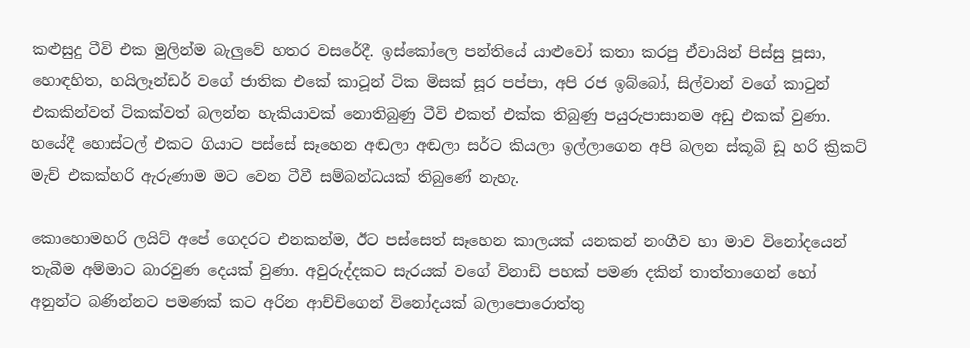කළුසුදු ටීවි එක මුලින්ම බැලුවේ හතර වසරේදී. ඉස්කෝලෙ පන්තියේ යාළුවෝ කතා කරපු ඒවායින් පිස්සු පූසා, හොඳහිත, හයිලෑන්ඩර් වගේ ජාතික එකේ කාටූන් ටික මිසක් සූර පප්පා, අපි රජ ඉබ්බෝ, සිල්වාන් වගේ කාටුන් එකකින්වත් ටිකක්වත් බලන්න හැකියාවක් නොතිබුණු ටීවි එකත් එක්ක තිබුණු පයුරුපාසානම අඩු එකක් වුණා. හයේදී හොස්ටල් එකට ගියාට පස්සේ සෑහෙන අඬලා අඬලා සර්ට කියලා ඉල්ලාගෙන අපි බලන ස්කූබි ඩූ හරි ක්‍රිකට් මැච් එකක්හරි ඇරුණාම මට වෙන ටීවී සම්බන්ධයක් තිබුණේ නැහැ.

කොහොමහරි ලයිට් අපේ ගෙදරට එනකන්ම, ඊට පස්සෙත් සෑහෙන කාලයක් යනකන් නංගීව හා මාව විනෝදයෙන් තැබීම අම්මාට බාරවුණ දෙයක් වුණා. අවුරුද්දකට සැරයක් වගේ විනාඩි පහක් පමණ දකින් තාත්තාගෙන් හෝ අනුන්ට බණින්නට පමණක් කට අරින ආච්චිගෙන් විනෝදයක් බලාපොරොත්තු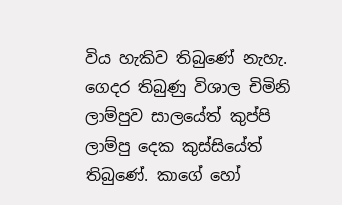විය හැකිව තිබුණේ නැහැ. ගෙදර තිබුණු විශාල චිමිනි ලාම්පුව සාලයේත් කුප්පි ලාම්පු දෙක කුස්සියේත් තිබුණේ. කාගේ හෝ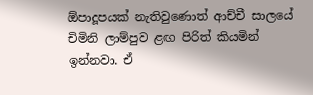ඕපාදූපයක් නැතිවුණොත් ආච්චී සාලයේ චිමිනි ලාම්පුව ළඟ පිරිත් කියමින් ඉන්නවා. ඒ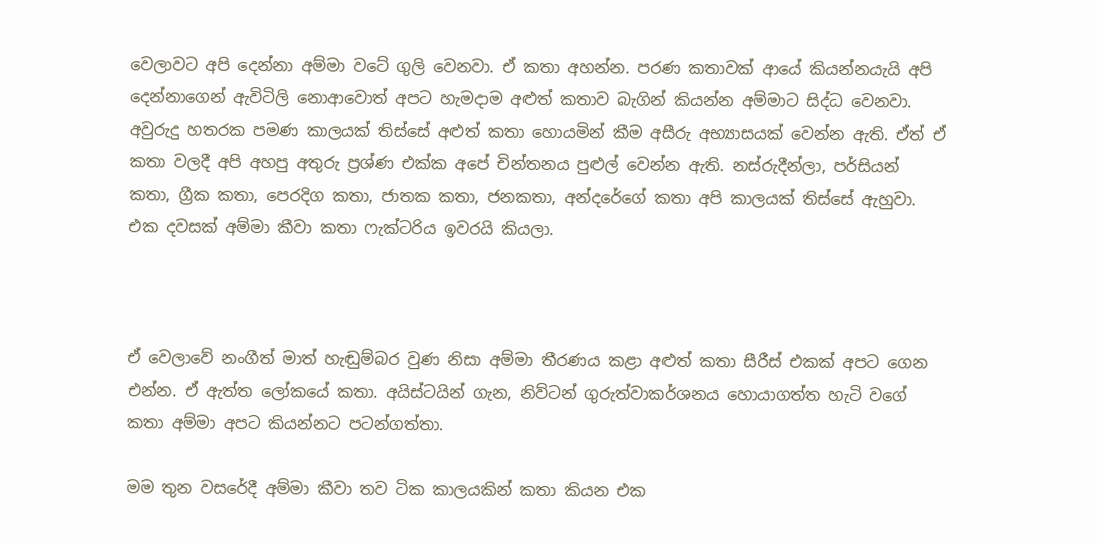වෙලාවට අපි දෙන්නා අම්මා වටේ ගුලි වෙනවා. ඒ කතා අහන්න. පරණ කතාවක් ආයේ කියන්නයැයි අපි දෙන්නාගෙන් ඇවිටිලි නොආවොත් අපට හැමදාම අළුත් කතාව බැගින් කියන්න අම්මාට සිද්ධ වෙනවා. අවුරුදු හතරක පමණ කාලයක් තිස්සේ අළුත් කතා හොයමින් කීම අසීරු අභ්‍යාසයක් වෙන්න ඇති. ඒත් ඒ කතා වලදී අපි අහපු අතුරු ප්‍රශ්ණ එක්ක අපේ චින්තනය පුළුල් වෙන්න ඇති. නස්රුදීන්ලා, පර්සියන් කතා, ග්‍රීක කතා, පෙරදිග කතා, ජාතක කතා, ජනකතා, අන්දරේගේ කතා අපි කාලයක් තිස්සේ ඇහුවා. එක දවසක් අම්මා කීවා කතා ෆැක්ටරිය ඉවරයි කියලා.



ඒ වෙලාවේ නංගීත් මාත් හැඬුම්බර වුණ නිසා අම්මා තීරණය කළා අළුත් කතා සීරීස් එකක් අපට ගෙන එන්න. ඒ ඇත්ත ලෝකයේ කතා. අයිස්ටයින් ගැන, නිව්ටන් ගුරුත්වාකර්ශනය හොයාගත්ත හැටි වගේ කතා අම්මා අපට කියන්නට පටන්ගත්තා.

මම තුන වසරේදී අම්මා කීවා තව ටික කාලයකින් කතා කියන එක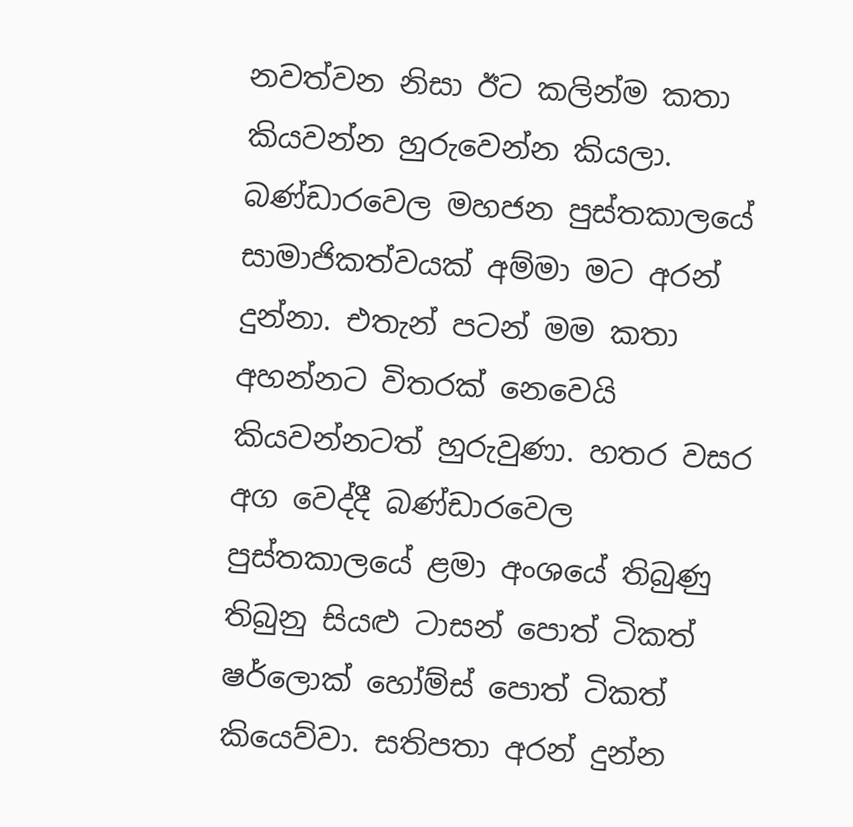නවත්වන නිසා ඊට කලින්ම කතා කියවන්න හුරුවෙන්න කියලා. බණ්ඩාරවෙල මහජන පුස්තකාලයේ සාමාජිකත්වයක් අම්මා මට අරන් දුන්නා. එතැන් පටන් මම කතා අහන්නට විතරක් නෙවෙයි කියවන්නටත් හුරුවුණා. හතර වසර අග වෙද්දී බණ්ඩාරවෙල පුස්තකාලයේ ළමා අංශයේ තිබුණු තිබුනු සියළු ටාසන් පොත් ටිකත් ෂර්ලොක් හෝම්ස් පොත් ටිකත් කියෙව්වා. සතිපතා අරන් දුන්න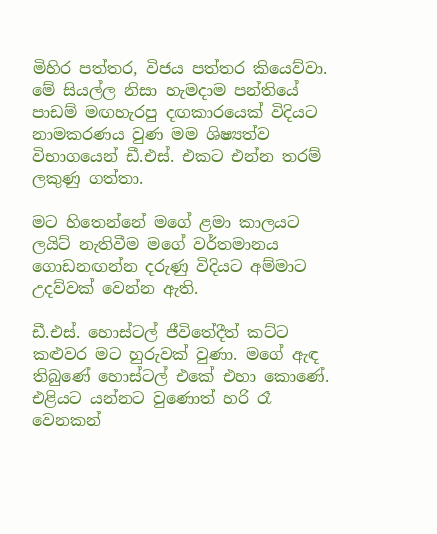මිහිර පත්තර, විජය පත්තර කියෙව්වා. මේ සියල්ල නිසා හැමදාම පන්තියේ පාඩම් මඟහැරපු දඟකාරයෙක් විදියට නාමකරණය වුණ මම ශිෂ්‍යත්ව විභාගයෙන් ඩී.එස්. එකට එන්න තරම් ලකුණු ගත්තා.

මට හිතෙන්නේ මගේ ළමා කාලයට ලයිට් නැතිවීම මගේ වර්තමානය ගොඩනඟන්න දරුණු විදියට අම්මාට උදව්වක් වෙන්න ඇති.

ඩී.එස්. හොස්ටල් ජීවිතේදීත් කට්ට කළුවර මට හුරුවක් වුණා. මගේ ඇඳ තිබුණේ හොස්ටල් එකේ එහා කොණේ. එළියට යන්නට වුණොත් හරි රෑ වෙනකන්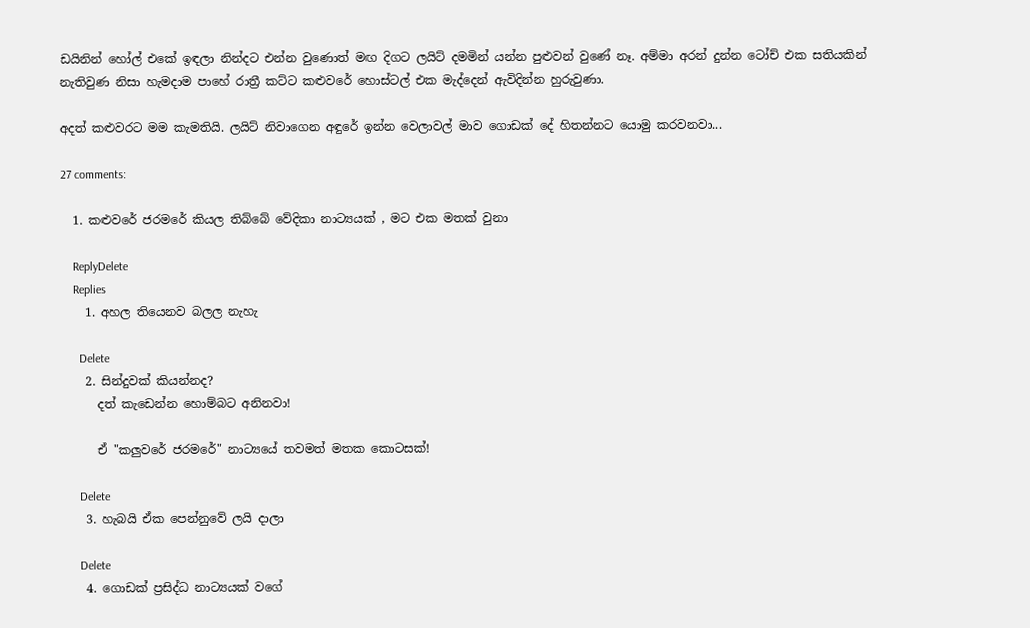ඩයිනින් හෝල් එකේ ඉඳලා නින්දට එන්න වුණොත් මඟ දිගට ලයිට් දමමින් යන්න පුළුවන් වුණේ නෑ. අම්මා අරන් දුන්න ටෝච් එක සතියකින් නැතිවුණ නිසා හැමදාම පාහේ රාත්‍රී කට්ට කළුවරේ හොස්ටල් එක මැද්දෙන් ඇවිදින්න හුරුවුණා.

අදත් කළුවරට මම කැමතියි. ලයිට් නිවාගෙන අඳුරේ ඉන්න වෙලාවල් මාව ගොඩක් දේ හිතන්නට යොමු කරවනවා...

27 comments:

  1. කළුවරේ ජරමරේ කියල තිබ්බේ වේදිකා නාට්‍යයක් , මට එක මතක් වුනා

    ReplyDelete
    Replies
    1. අහල තියෙනව බලල නැහැ

      Delete
    2. සින්දුවක් කියන්නද?
      දත් කැඩෙන්න හොම්බට අනිනවා!

      ඒ "කලුවරේ ජරමරේ" නාට්‍යයේ තවමත් මතක කොටසක්!

      Delete
    3. හැබයි ඒක පෙන්නුවේ ලයි දාලා

      Delete
    4. ගොඩක් ප්‍රසිද්ධ නාට්‍යයක් වගේ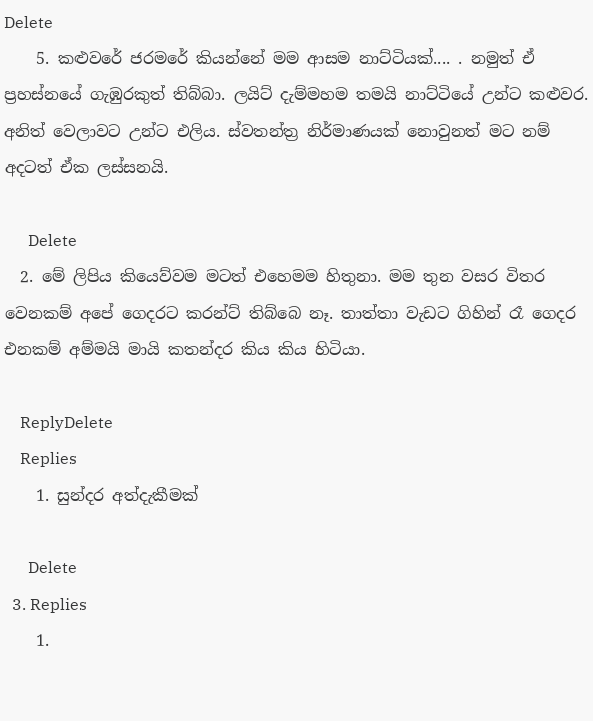Delete
    5. කළුවරේ ජරමරේ කියන්නේ මම ආසම නාට්ටියක්.... . නමුත් ඒ ප්‍රහස්නයේ ගැඹුරකුත් තිබ්බා. ලයිට් දැම්මහම තමයි නාට්ටියේ උන්ට කළුවර. අනිත් වෙලාවට උන්ට එලිය. ස්වතන්ත්‍ර නිර්මාණයක් නොවුනත් මට නම් අදටත් ඒක ලස්සනයි.

      Delete
  2. මේ ලිපිය කියෙව්වම මටත් එහෙමම හිතුනා. මම තුන වසර විතර වෙනකම් අපේ ගෙදරට කරන්ට් තිබ්බෙ නෑ. තාත්තා වැඩට ගිහින් රෑ ගෙදර එනකම් අම්මයි මායි කතන්දර කිය කිය හිටියා.

    ReplyDelete
    Replies
    1. සුන්දර අත්දැකීමක්

      Delete
  3. Replies
    1.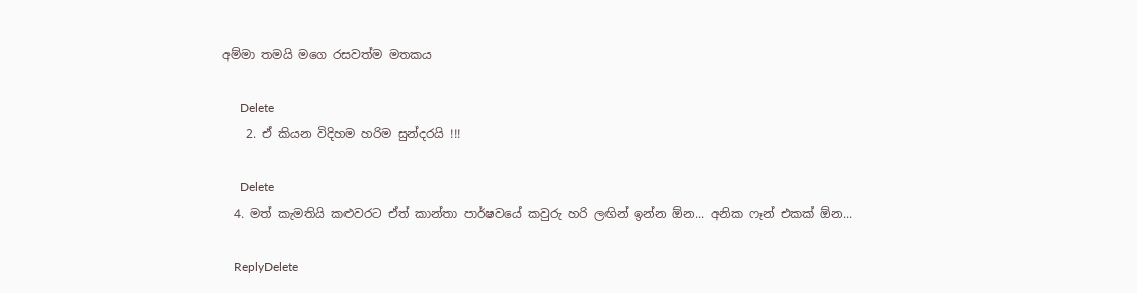අම්මා තමයි මගෙ රසවත්ම මතකය

      Delete
    2. ඒ කියන විදිහම හරිම සුන්දරයි !!!

      Delete
  4. මත් කැමතියි කළුවරට ඒත් කාන්තා පාර්ෂවයේ කවුරු හරි ලඟින් ඉන්න ඕන... අනික ෆෑන් එකක් ඕන...

    ReplyDelete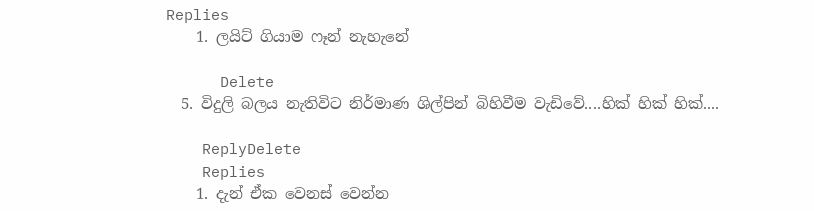Replies
    1. ලයිට් ගියාම ෆෑන් නැහැනේ

      Delete
  5. විදුලි බලය නැතිවිට නිර්මාණ ශිල්පින් බිහිවීම වැඩිවේ....හික් හික් හික්....

    ReplyDelete
    Replies
    1. දැන් ඒක වෙනස් වෙන්න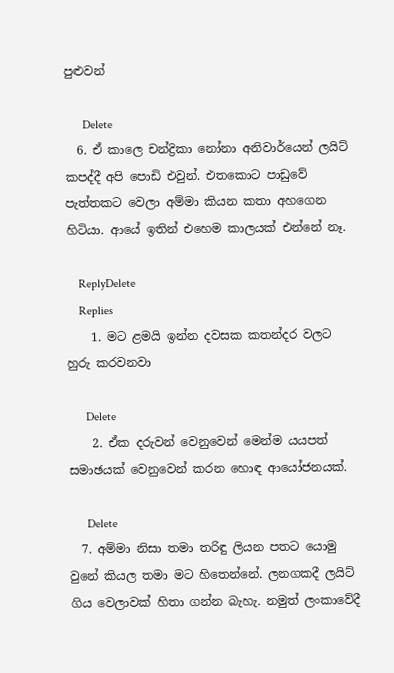පුළුවන්

      Delete
  6. ඒ කාලෙ චන්ද්‍රිකා නෝනා අනිවාර්යෙන් ලයිට් කපද්දී අපි පොඩි එවුන්. එතකොට පාඩුවේ පැත්තකට වෙලා අම්මා කියන කතා අහගෙන හිටියා. ආයේ ඉතින් එහෙම කාලයක් එන්නේ නෑ.

    ReplyDelete
    Replies
    1. මට ළමයි ඉන්න දවසක කතන්දර වලට හුරු කරවනවා

      Delete
    2. ඒක දරුවන් වෙනුවෙන් මෙන්ම යයපත් සමාඡයක් වෙනුවෙන් කරන හොඳ ආයෝජනයක්.

      Delete
  7. අම්මා නිසා තමා තරිඳු ලියන පතට යොමු වුනේ කියල තමා මට හිතෙන්නේ. ලනගකදී ලයිට් ගිය වෙලාවක් හිතා ගන්න බැහැ. නමුත් ලංකාවේදී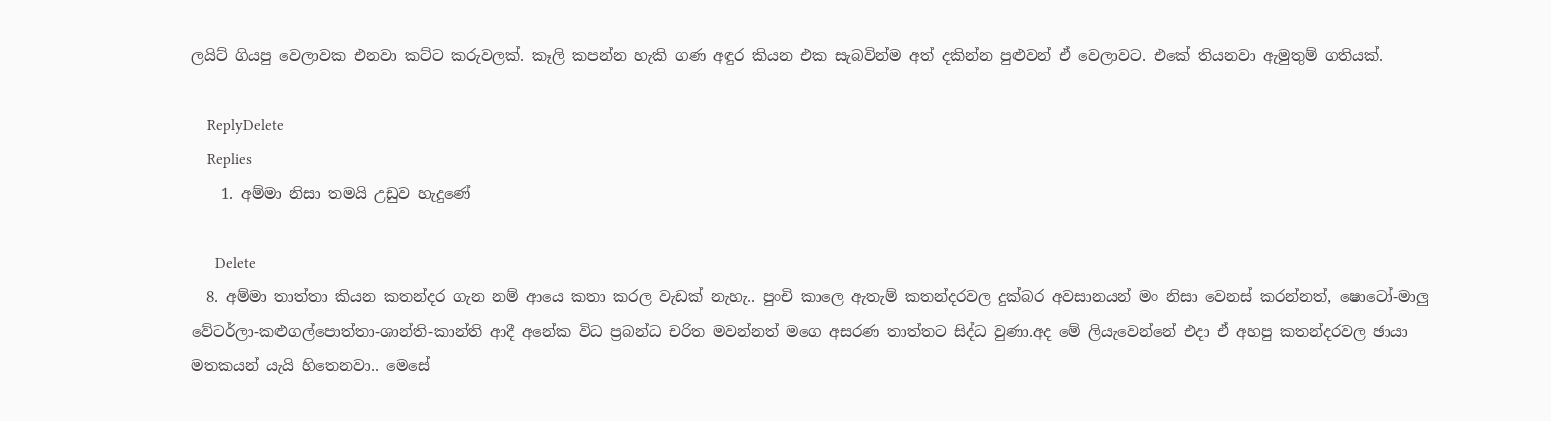ලයිට් ගියපු වෙලාවක එනවා කට්ට කරුවලක්. කෑලි කපන්න හැකි ගණ අඳුර කියන එක සැබවින්ම අත් දකින්න පුළුවන් ඒ වෙලාවට. එකේ තියනවා ඇමුතුම් ගතියක්.

    ReplyDelete
    Replies
    1. අම්මා නිසා තමයි උඩුව හැදුණේ

      Delete
  8. අම්මා තාත්තා කියන කතන්දර ගැන නම් ආයෙ කතා කරල වැඩක් නැහැ.. පුංචි කාලෙ ඇතැම් කතන්දරවල දුක්බර අවසානයන් මං නිසා වෙනස් කරන්නත්, ෂොටෝ-මාලු වේටර්ලා-කළුගල්පොත්තා-ශාන්ති-කාන්ති ආදී අනේක විධ ප්‍රබන්ධ චරිත මවන්නත් මගෙ අසරණ තාත්තට සිද්ධ වුණා.අද මේ ලියැවෙන්නේ එදා ඒ අහපු කතන්දරවල ඡායා මතකයන් යැයි හිතෙනවා.. මෙසේ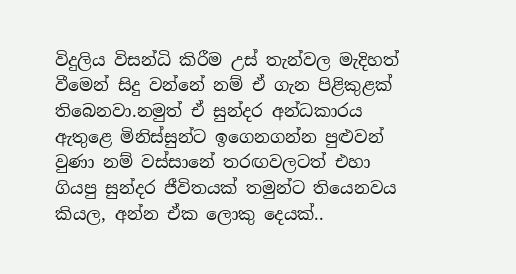විදුලිය විසන්ධි කිරීම උස් තැන්වල මැදිහත් වීමෙන් සිදු වන්නේ නම් ඒ ගැන පිළිකුළක් තිබෙනවා.නමුත් ඒ සුන්දර අන්ධකාරය ඇතුළෙ මිනිස්සුන්ට ඉගෙනගන්න පුළුවන් වුණා නම් වස්සානේ තරඟවලටත් එහා ගියපු සුන්දර ජීවිතයක් තමුන්ට තියෙනවය කියල, අන්න ඒක ලොකු දෙයක්..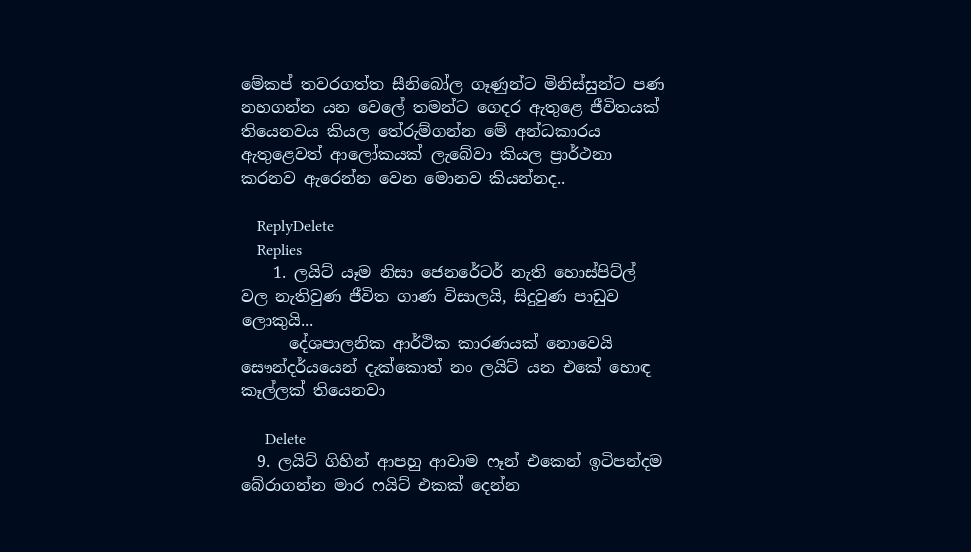මේකප් තවරගත්ත සීනිබෝල ගෑණුන්ට මිනිස්සුන්ට පණ නහගන්න යන වෙලේ තමන්ට ගෙදර ඇතුළෙ ජීවිතයක් තියෙනවය කියල තේරුම්ගන්න මේ අන්ධකාරය ඇතුළෙවත් ආලෝකයක් ලැබේවා කියල ප්‍රාර්ථනා කරනව ඇරෙන්න වෙන මොනව කියන්නද..

    ReplyDelete
    Replies
    1. ලයිට් යෑම නිසා ජෙනරේටර් නැති හොස්පිට්ල් වල නැතිවුණ ජීවිත ගාණ විසාලයි, සිදුවුණ පාඩුව ලොකුයි...
      දේශපාලනික ආර්ථික කාරණයක් නොවෙයි සෞන්දර්යයෙන් දැක්කොත් නං ලයිට් යන එකේ හොඳ කෑල්ලක් තියෙනවා

      Delete
  9. ලයිට් ගිහින් ආපහු ආවාම ෆෑන් එකෙන් ඉටිපන්දම බේරාගන්න මාර ෆයිට් එකක් දෙන්න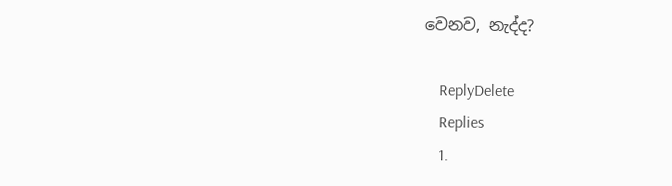වෙනව, නැද්ද?

    ReplyDelete
    Replies
    1.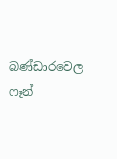බණ්ඩාරවෙල ෆෑන්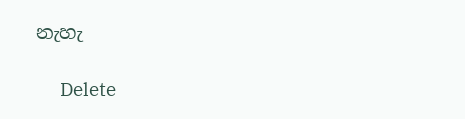නැහැ

      Delete